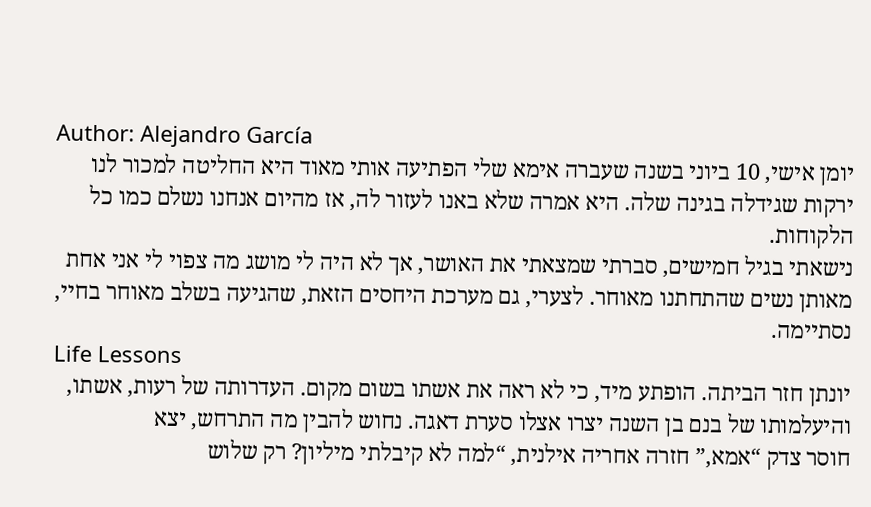Author: Alejandro García
יומן אישי, 10 ביוני בשנה שעברה אימא שלי הפתיעה אותי מאוד היא החליטה למכור לנו ירקות שגידלה בגינה שלה. היא אמרה שלא באנו לעזור לה, אז מהיום אנחנו נשלם כמו כל הלקוחות.
נישאתי בגיל חמישים, סברתי שמצאתי את האושר, אך לא היה לי מושג מה צפוי לי אני אחת מאותן נשים שהתחתנו מאוחר. לצערי, גם מערכת היחסים הזאת, שהגיעה בשלב מאוחר בחיי, נסתיימה.
Life Lessons
יונתן חזר הביתה. הופתע מיד, כי לא ראה את אשתו בשום מקום. העדרותה של רעות, אשתו, והיעלמותו של בנם בן השנה יצרו אצלו סערת דאגה. נחוש להבין מה התרחש, יצא
חוסר צדק “אמא,” חזרה אחריה אילנית, “למה לא קיבלתי מיליון? רק שלוש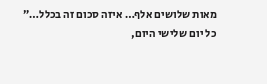מאות שלושים אלף… איזה סכום זה בכלל…”
כל יום שלישי היום,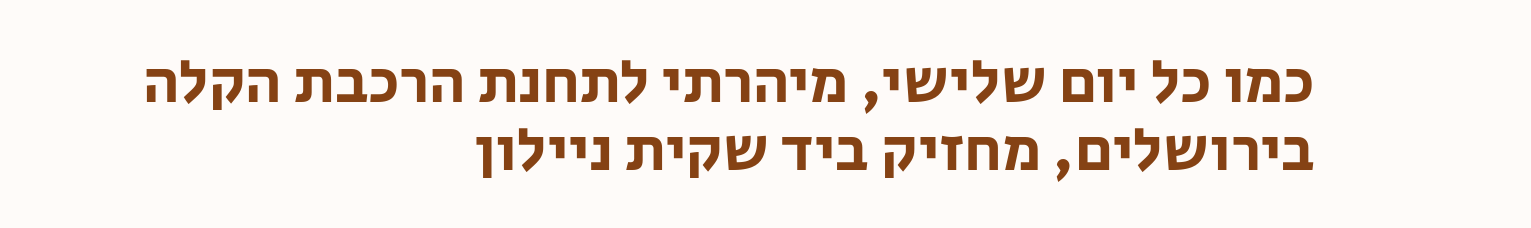כמו כל יום שלישי, מיהרתי לתחנת הרכבת הקלה בירושלים, מחזיק ביד שקית ניילון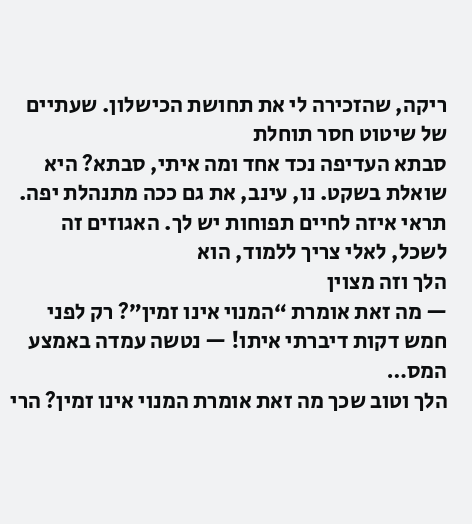ריקה, שהזכירה לי את תחושת הכישלון. שעתיים של שיטוט חסר תוחלת
סבתא העדיפה נכד אחד ומה איתי, סבתא? היא שואלת בשקט. נו, עינב, את גם ככה מתנהלת יפה. תראי איזה לחיים תפוחות יש לך. האגוזים זה לשכל, לאלי צריך ללמוד, הוא
הלך וזה מצוין
— מה זאת אומרת “המנוי אינו זמין”? רק לפני חמש דקות דיברתי איתו! — נטשה עמדה באמצע המס…
הלך וטוב שכך מה זאת אומרת המנוי אינו זמין? הרי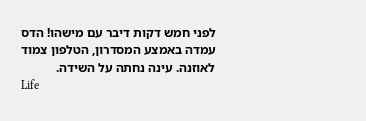לפני חמש דקות דיבר עם מישהו! הדס עמדה באמצע המסדרון, הטלפון צמוד לאוזנה. עינה נחתה על השידה.
Life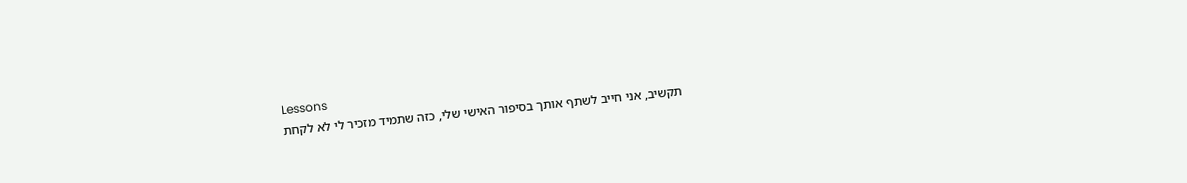Lessons
תקשיב, אני חייב לשתף אותך בסיפור האישי שלי, כזה שתמיד מזכיר לי לא לקחת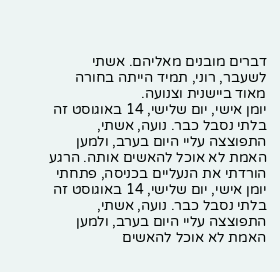דברים מובנים מאליהם. אשתי לשעבר, רוני, תמיד הייתה בחורה מאוד ביישנית וצנועה.
יומן אישי, יום שלישי, 14 באוגוסט זה בלתי נסבל כבר. נועה, אשתי, התפוצצה עליי היום בערב, ולמען האמת לא אוכל להאשים אותה. הרגע הורדתי את הנעליים בכניסה, פתחתי
יומן אישי, יום שלישי, 14 באוגוסט זה בלתי נסבל כבר. נועה, אשתי, התפוצצה עליי היום בערב, ולמען האמת לא אוכל להאשים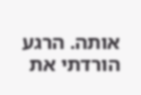אותה. הרגע הורדתי את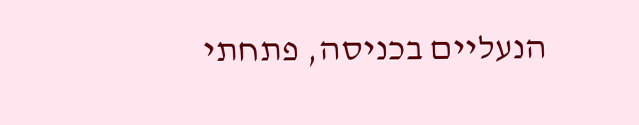הנעליים בכניסה, פתחתי